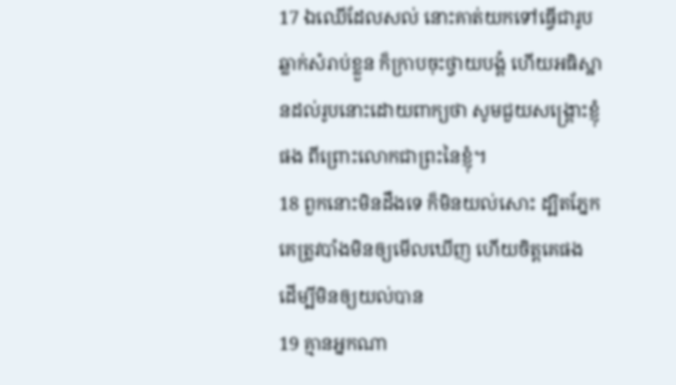17 ឯឈើដែលសល់ នោះគាត់យកទៅធ្វើជារូបឆ្លាក់សំរាប់ខ្លួន ក៏ក្រាបចុះថ្វាយបង្គំ ហើយអធិស្ឋានដល់រូបនោះដោយពាក្យថា សូមជួយសង្គ្រោះខ្ញុំផង ពីព្រោះលោកជាព្រះនៃខ្ញុំ។
18 ពួកនោះមិនដឹងទេ ក៏មិនយល់សោះ ដ្បិតភ្នែកគេត្រូវបាំងមិនឲ្យមើលឃើញ ហើយចិត្តគេផង ដើម្បីមិនឲ្យយល់បាន
19 គ្មានអ្នកណា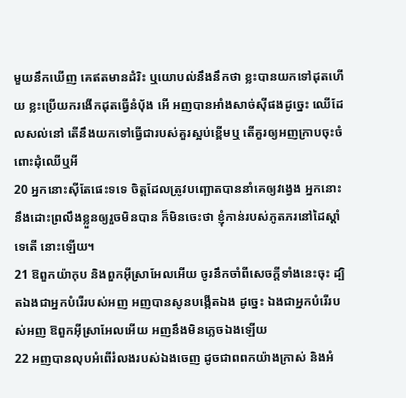មួយនឹកឃើញ គេឥតមានដំរិះ ឬយោបល់នឹងនឹកថា ខ្លះបានយកទៅដុតហើយ ខ្លះប្រើយករងើកដុតធ្វើនំបុ័ង អើ អញបានអាំងសាច់ស៊ីផងដូច្នេះ ឈើដែលសល់នៅ តើនឹងយកទៅធ្វើជារបស់គួរស្អប់ខ្ពើមឬ តើគួរឲ្យអញក្រាបចុះចំពោះដុំឈើឬអី
20 អ្នកនោះស៊ីតែផេះទទេ ចិត្តដែលត្រូវបញ្ឆោតបាននាំគេឲ្យវង្វេង អ្នកនោះនឹងដោះព្រលឹងខ្លួនឲ្យរួចមិនបាន ក៏មិនចេះថា ខ្ញុំកាន់របស់ភូតភរនៅដៃស្តាំទេតើ នោះឡើយ។
21 ឱពួកយ៉ាកុប និងពួកអ៊ីស្រាអែលអើយ ចូរនឹកចាំពីសេចក្ដីទាំងនេះចុះ ដ្បិតឯងជាអ្នកបំរើរបស់អញ អញបានសូនបង្កើតឯង ដូច្នេះ ឯងជាអ្នកបំរើរបស់អញ ឱពួកអ៊ីស្រាអែលអើយ អញនឹងមិនភ្លេចឯងឡើយ
22 អញបានលុបអំពើរំលងរបស់ឯងចេញ ដូចជាពពកយ៉ាងក្រាស់ និងអំ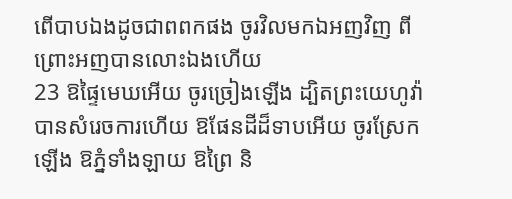ពើបាបឯងដូចជាពពកផង ចូរវិលមកឯអញវិញ ពីព្រោះអញបានលោះឯងហើយ
23 ឱផ្ទៃមេឃអើយ ចូរច្រៀងឡើង ដ្បិតព្រះយេហូវ៉ាបានសំរេចការហើយ ឱផែនដីដ៏ទាបអើយ ចូរស្រែកឡើង ឱភ្នំទាំងឡាយ ឱព្រៃ និ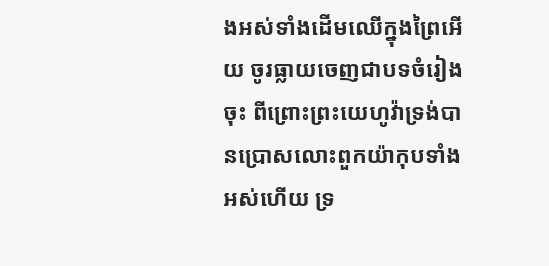ងអស់ទាំងដើមឈើក្នុងព្រៃអើយ ចូរធ្លាយចេញជាបទចំរៀងចុះ ពីព្រោះព្រះយេហូវ៉ាទ្រង់បានប្រោសលោះពួកយ៉ាកុបទាំងអស់ហើយ ទ្រ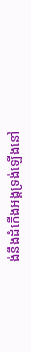ង់នឹងដំកើងអង្គទ្រង់ឡើងនៅ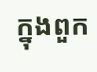ក្នុងពួក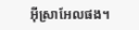អ៊ីស្រាអែលផង។